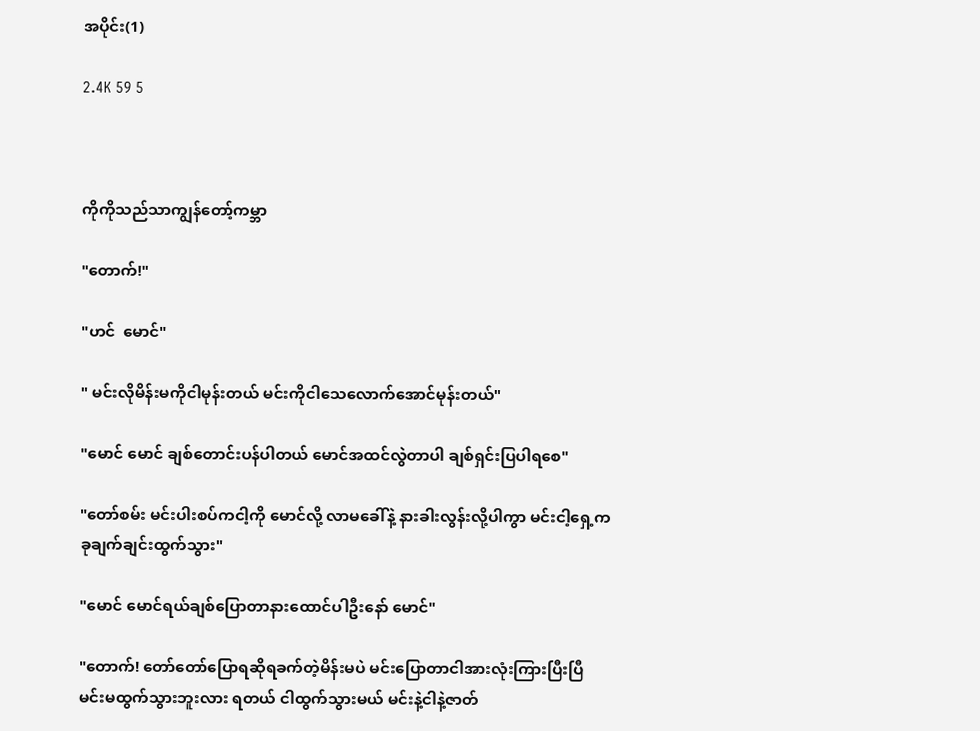အပိုင်း(1)

2.4K 59 5



ကိုကိုသည်သာကျွန်တော့်ကမ္ဘာ

"တောက်!"

"ဟင်  မောင်"

" မင်းလိုမိန်းမကိုငါမုန်းတယ် မင်းကိုငါသေလောက်အောင်မုန်းတယ်"

"မောင် မောင် ချစ်တောင်းပန်ပါတယ် မောင်အထင်လွဲတာပါ ချစ်ရှင်းပြပါရစေ"

"တော်စမ်း မင်းပါးစပ်ကငါ့ကို‌ မောင်လို့ လာမခေါ်နဲ့ နားခါးလွန်းလို့ပါကွာ မင်းငါ့ရှေ့က ခုချက်ချင်းထွက်သွား"

"မောင် မောင်ရယ်ချစ်ပြောတာနားထောင်ပါဦးနော် မောင်"

"တောက်! တော်တော်ပြောရဆိုရခက်တဲ့မိန်းမပဲ မင်းပြောတာငါအားလုံးကြားပြီးပြီ
မင်းမထွက်သွားဘူးလား ရတယ် ငါထွက်သွားမယ် မင်းနဲ့ငါနဲ့ဇာတ်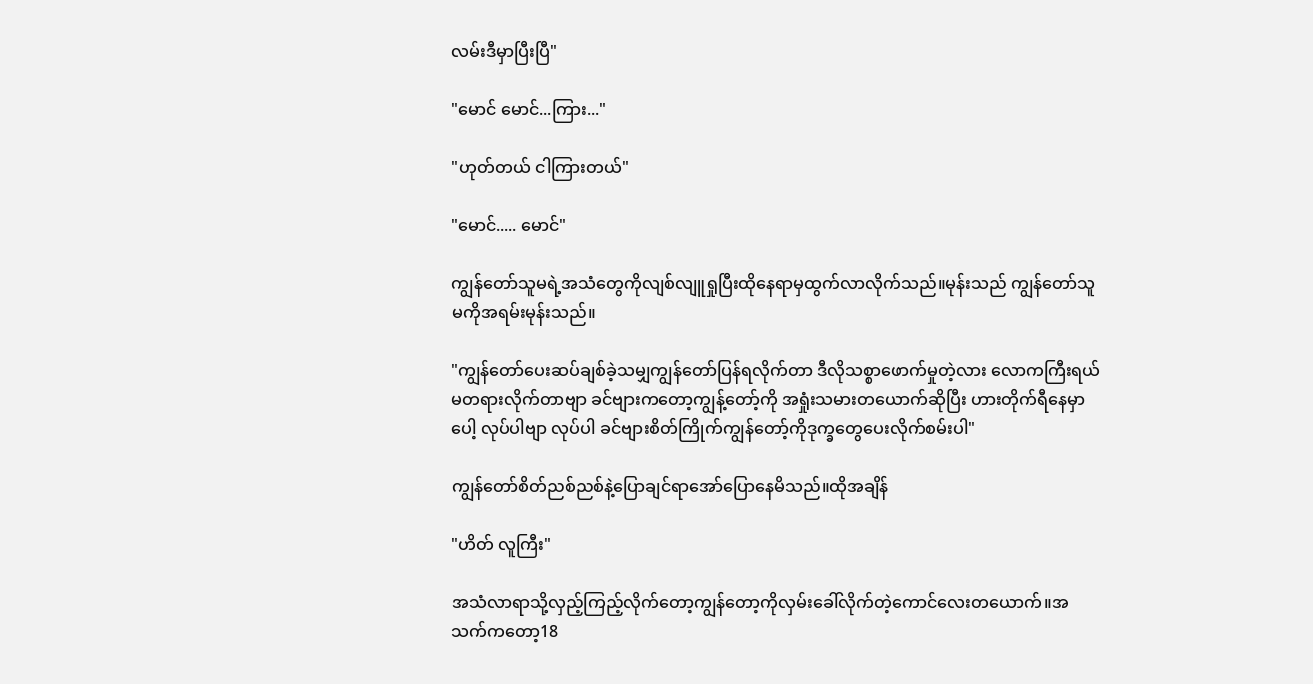လမ်းဒီမှာပြီးပြီ"

"မောင် မောင်...ကြား..."

"ဟုတ်တယ် ငါကြားတယ်"

"မောင်..... မောင်"

ကျွန်တော်သူမရဲ့အသံတွေကိုလျစ်လျူရှုပြီးထိုနေရာမှထွက်လာလိုက်သည်။မုန်းသည် ကျွန်တော်သူမကိုအရမ်းမုန်းသည်။

"ကျွန်တော်ပေးဆပ်ချစ်ခဲ့သမျှကျွန်တော်ပြန်ရလိုက်တာ ဒီလိုသစ္စာဖောက်မှုတဲ့လား လောကကြီးရယ် မတရားလိုက်တာဗျာ ခင်ဗျားကတော့ကျွန့်တော့်ကို အရှုံးသမားတယောက်ဆိုပြီး ဟားတိုက်ရီနေမှာပေါ့ လုပ်ပါဗျာ လုပ်ပါ ခင်ဗျားစိတ်ကြိုက်ကျွန်တော့်ကိုဒုက္ခတွေပေးလိုက်စမ်းပါ"

ကျွန်တော်စိတ်ညစ်ညစ်နဲ့ပြောချင်ရာအော်ပြောနေမိသည်။ထိုအချိန်

"ဟိတ် လူကြီး"

အသံလာရာသို့လှည့်ကြည့်လိုက်တော့ကျွန်တော့ကိုလှမ်းခေါ်လိုက်တဲ့ကောင်လေးတယောက်။အသက်ကတော့18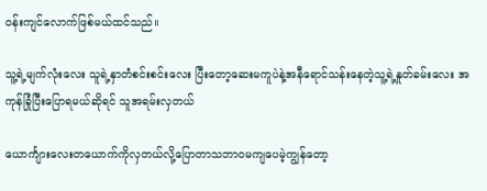ဝန်းကျင်လောက်ဖြစ်မယ်ထင်သည်။

သူ့ရဲ့မျက်လုံး‌လေး သူရဲ့နှာတံစင်းစင်းလေး ပြီးတော့ဆေးမကူပဲနဲ့အနီရောင်သန်းနေတဲ့သူ့ရဲ့နှုတ်ခမ်းလေး အကုန်ခြုံပြီးပြောရမယ်ဆိုရင် သူအရမ်းလှတယ်

ယောင်္ကျားလေးတယောက်ကိုလှတယ်လို့ပြောတာသဘာဝမကျပေမဲ့ကျွန်တော့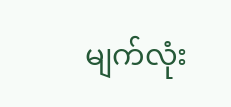မျက်လုံး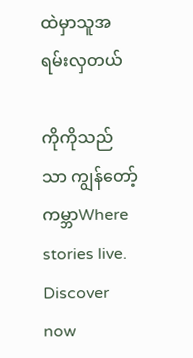ထဲမှာသူအရမ်းလှတယ်

ကိုကိုသည်သာ ကျွန်တော့်ကမ္ဘာWhere stories live. Discover now